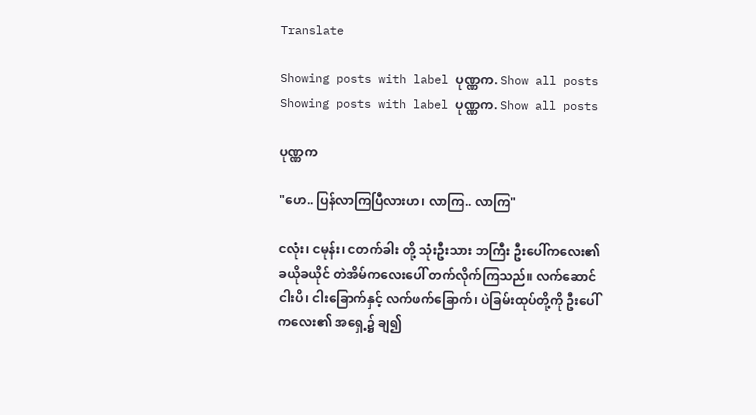Translate

Showing posts with label ပုဏ္ဏက. Show all posts
Showing posts with label ပုဏ္ဏက. Show all posts

ပုဏ္ဏက

"ဟေ.. ပြန်လာကြပြီလားဟ၊ လာကြ.. လာကြ"

ငလုံး၊ ငမုန်း၊ ငတက်ခါး တို့ သုံးဦးသား ဘကြီး ဦးပေါ်ကလေး၏ ခယိုခယိုင် တဲအိမ်ကလေးပေါ် တက်လိုက်ကြသည်။ လက်ဆောင် ငါးပိ၊ ငါးခြောက်နှင့် လက်ဖက်ခြောက်၊ ပဲခြမ်းထုပ်တို့ကို ဦးပေါ်ကလေး၏ အရှေ့၌ ချ၍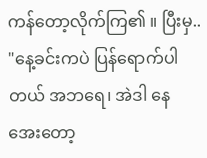ကန်တော့လိုက်ကြ၏ ။ ပြီးမှ..
"နေ့ခင်းကပဲ ပြန်ရောက်ပါတယ် အဘရေ၊ အဲဒါ နေအေးတော့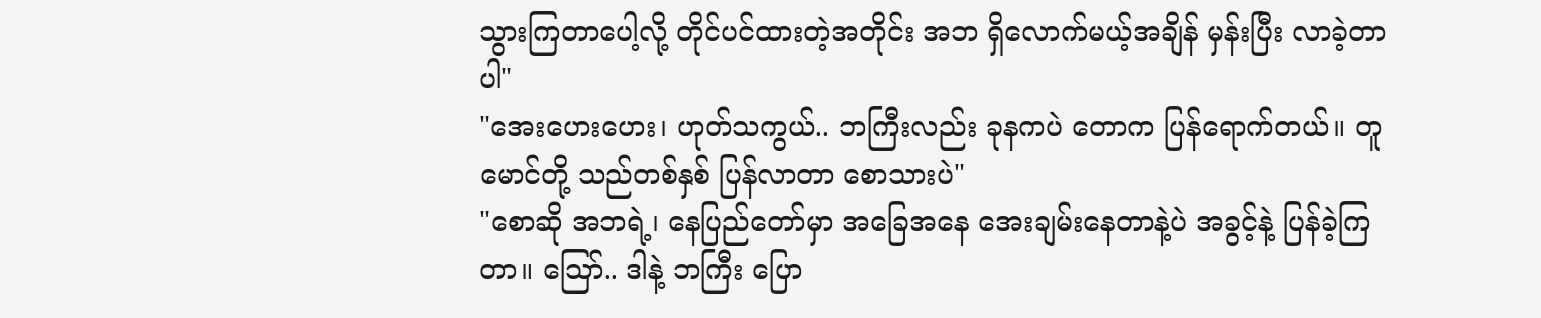သွားကြတာပေါ့လို့ တိုင်ပင်ထားတဲ့အတိုင်း အဘ ရှိလောက်မယ့်အချိန် မှန်းပြီး လာခဲ့တာပါ"
"အေးဟေးဟေး၊ ဟုတ်သကွယ်.. ဘကြီးလည်း ခုနကပဲ တောက ပြန်ရောက်တယ်။ တူမောင်တို့ သည်တစ်နှစ် ပြန်လာတာ စောသားပဲ"
"စောဆို အဘရဲ့၊ နေပြည်တော်မှာ အခြေအနေ အေးချမ်းနေတာနဲ့ပဲ အခွင့်နဲ့ ပြန်ခဲ့ကြတာ။ သြော်.. ဒါနဲ့ ဘကြီး ပြော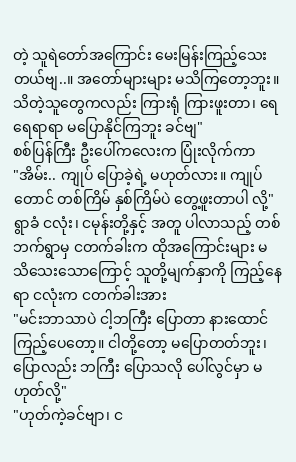တဲ့ သူရဲတော်အကြောင်း မေးမြန်းကြည့်သေးတယ်ဗျ..။ အတော်များများ မသိကြတော့ဘူး။ သိတဲ့သူတွေကလည်း ကြားရုံ ကြားဖူးတာ၊ ရေရေရာရာ မပြောနိုင်ကြဘူး ခင်ဗျ"
စစ်ပြန်ကြီး ဦးပေါ်ကလေးက ပြုံးလိုက်ကာ
"အိမ်း.. ကျုပ် ပြောခဲ့ရဲ့ မဟုတ်လား။ ကျုပ်တောင် တစ်ကြိမ် နှစ်ကြိမ်ပဲ တွေ့ဖူးတာပါ လို့"
ရွာခံ ငလုံး၊ ငမုန်းတို့နှင့် အတူ ပါလာသည့် တစ်ဘက်ရွာမှ ငတက်ခါးက ထိုအကြောင်းများ မသိသေးသောကြောင့် သူတို့မျက်နှာကို ကြည့်နေရာ ငလုံးက ငတက်ခါးအား
"မင်းဘာသာပဲ ငါ့ဘကြီး ပြောတာ နားထောင်ကြည့်ပေတော့။ ငါတို့တော့ မပြောတတ်ဘူး၊ ပြောလည်း ဘကြီး ပြောသလို ပေါ်လွင်မှာ မဟုတ်လို့"
"ဟုတ်ကဲ့ခင်ဗျာ၊ င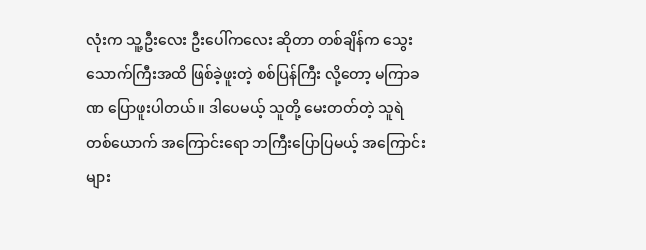လုံးက သူ့ဦးလေး ဦးပေါ်ကလေး ဆိုတာ တစ်ချိန်က သွေးသောက်ကြီးအထိ ဖြစ်ခဲ့ဖူးတဲ့ စစ်ပြန်ကြီး လို့တော့ မကြာခဏ ပြောဖူးပါတယ်။ ဒါပေမယ့် သူတို့ မေးတတ်တဲ့ သူရဲတစ်ယောက် အကြောင်းရော ဘကြီးပြောပြမယ့် အကြောင်းများ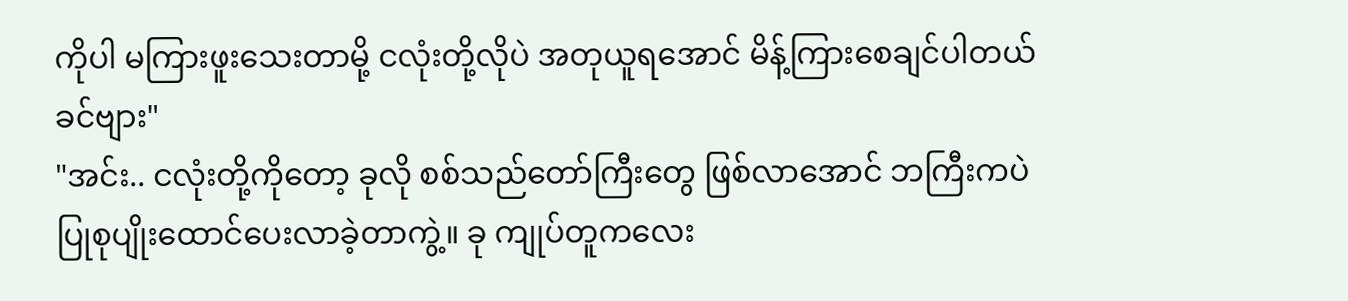ကိုပါ မကြားဖူးသေးတာမို့ ငလုံးတို့လိုပဲ အတုယူရအောင် မိန့်ကြားစေချင်ပါတယ်ခင်ဗျား"
"အင်း.. ငလုံးတို့ကိုတော့ ခုလို စစ်သည်တော်ကြီးတွေ ဖြစ်လာအောင် ဘကြီးကပဲ ပြုစုပျိုးထောင်ပေးလာခဲ့တာကွဲ့။ ခု ကျုပ်တူကလေး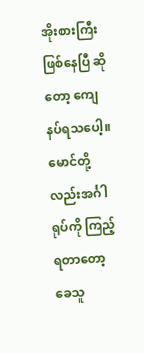အိုးစားကြီး ဖြစ်နေပြီ ဆိုတော့ ကျေနပ်ရသပေါ့။ မောင်တို့လည်းအင်္ဂါရုပ်ကို ကြည့်ရတာတော့ ခေသူ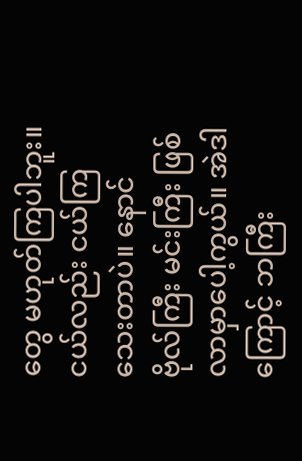တွေ မဟုတ်ကြပါဘူး။ ငယ်လည်း ငယ်ကြသေးတာပဲ။ နောင် ဗိုလ်ကြီး မင်းကြီး ဖြစ်လာမှာပေါ့ကွယ်။ အဲဒါကြောင့် ဘကြီး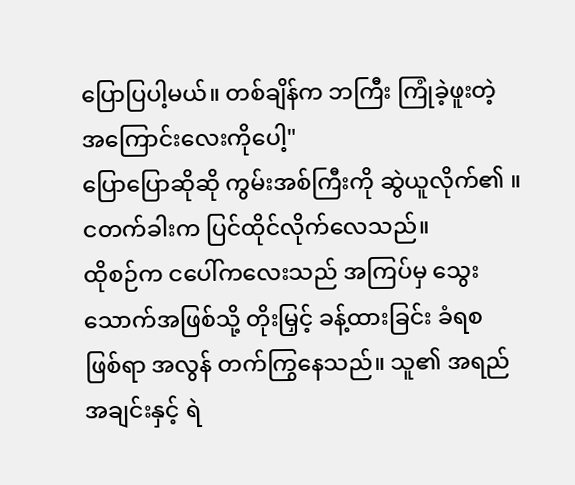ပြောပြပါ့မယ်။ တစ်ချိန်က ဘကြီး ကြုံခဲ့ဖူးတဲ့ အကြောင်းလေးကိုပေါ့"
ပြောပြောဆိုဆို ကွမ်းအစ်ကြီးကို ဆွဲယူလိုက်၏ ။ ငတက်ခါးက ပြင်ထိုင်လိုက်လေသည်။
ထိုစဉ်က ငပေါ်ကလေးသည် အကြပ်မှ သွေးသောက်အဖြစ်သို့ တိုးမြှင့် ခန့်ထားခြင်း ခံရစ ဖြစ်ရာ အလွန် တက်ကြွနေသည်။ သူ၏ အရည်အချင်းနှင့် ရဲ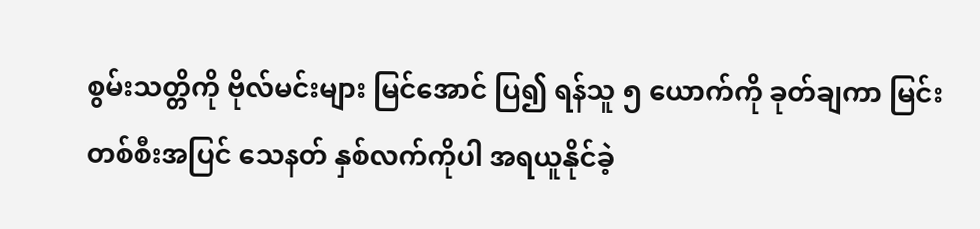စွမ်းသတ္တိကို ဗိုလ်မင်းများ မြင်အောင် ပြ၍ ရန်သူ ၅ ယောက်ကို ခုတ်ချကာ မြင်းတစ်စီးအပြင် သေနတ် နှစ်လက်ကိုပါ အရယူနိုင်ခဲ့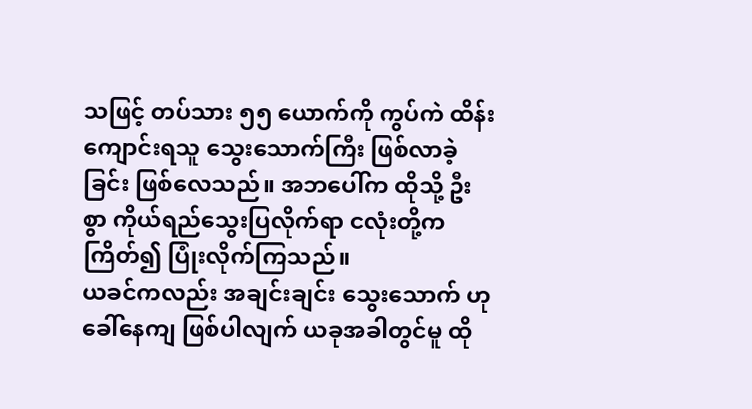သဖြင့် တပ်သား ၅၅ ယောက်ကို ကွပ်ကဲ ထိန်းကျောင်းရသူ သွေးသောက်ကြီး ဖြစ်လာခဲ့ခြင်း ဖြစ်လေသည်။ အဘပေါ်က ထိုသို့ ဦးစွာ ကိုယ်ရည်သွေးပြလိုက်ရာ ငလုံးတို့က ကြိတ်၍ ပြုံးလိုက်ကြသည်။
ယခင်ကလည်း အချင်းချင်း သွေးသောက် ဟု ခေါ်နေကျ ဖြစ်ပါလျက် ယခုအခါတွင်မူ ထို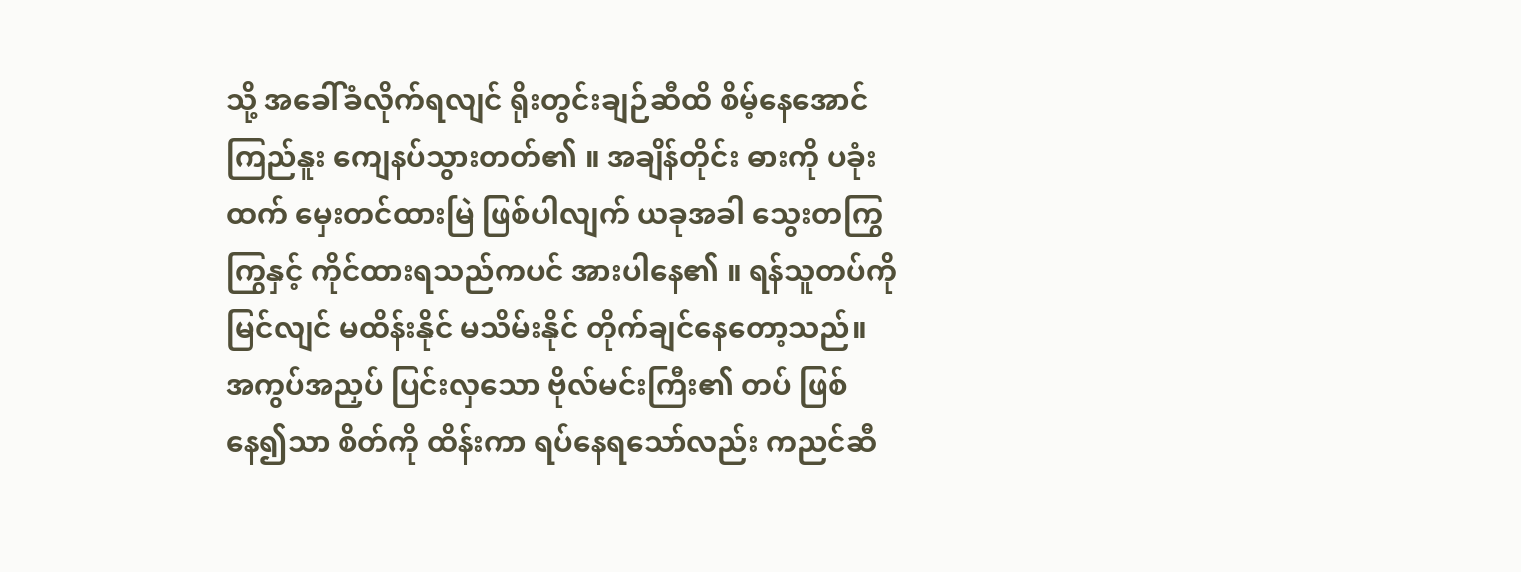သို့ အခေါ်ခံလိုက်ရလျင် ရိုးတွင်းချဉ်ဆီထိ စိမ့်နေအောင် ကြည်နူး ကျေနပ်သွားတတ်၏ ။ အချိန်တိုင်း ဓားကို ပခုံးထက် မှေးတင်ထားမြဲ ဖြစ်ပါလျက် ယခုအခါ သွေးတကြွကြွနှင့် ကိုင်ထားရသည်ကပင် အားပါနေ၏ ။ ရန်သူတပ်ကို မြင်လျင် မထိန်းနိုင် မသိမ်းနိုင် တိုက်ချင်နေတော့သည်။ အကွပ်အညှပ် ပြင်းလှသော ဗိုလ်မင်းကြီး၏ တပ် ဖြစ်နေ၍သာ စိတ်ကို ထိန်းကာ ရပ်နေရသော်လည်း ကညင်ဆီ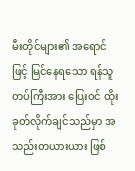မီးတိုင်များ၏ အရောင်ဖြင့် မြင်နေရသော ရန်သူတပ်ကြီးအား ပြေးဝင် ထိုးခုတ်လိုက်ချင်သည်မှာ အသည်းတယားယား ဖြစ်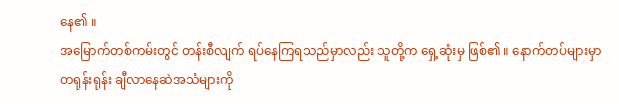နေ၏ ။
အမြောက်တစ်ကမ်းတွင် တန်းစီလျက် ရပ်နေကြရသည်မှာလည်း သူတို့က ရှေ့ဆုံးမှ ဖြစ်၏ ။ နောက်တပ်များမှာ တရုန်းရုန်း ချီလာနေဆဲအသံများကို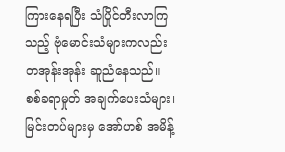ကြားနေရပြီး သံပြိုင်တီးလာကြသည့် ဗုံမောင်းသံများကလည်း တအုန်းအုန်း ဆူညံနေသည်။ စစ်ခရာမှုတ် အချက်ပေးသံများ၊ မြင်းတပ်များမှ အော်ဟစ် အမိန့်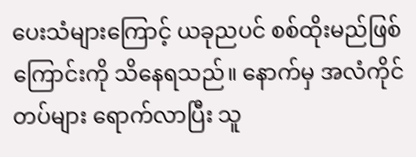ပေးသံများကြောင့် ယခုညပင် စစ်ထိုးမည်ဖြစ်ကြောင်းကို သိနေရသည်။ နောက်မှ အလံကိုင်တပ်များ ရောက်လာပြီး သူ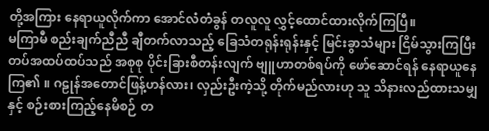တို့အကြား နေရာယူလိုက်ကာ အောင်လံတံခွန် တလူလူ လွှင့်ထောင်ထားလိုက်ကြပြီ။
မကြာမီ စည်းချက်ညီညီ ချီတက်လာသည့် ခြေသံတရုန်းရုန်းနှင့် မြင်းခွာသံများ ငြိမ်သွားကြပြီး တပ်အထပ်ထပ်သည် အစုစု ပိုင်းခြားစီတန်းလျက် ဗျူဟာတစ်ရပ်ကို ဖော်ဆောင်ရန် နေရာယူနေကြ၏ ။ ဂဠုန်အတောင်ဖြန့်ဟန်လား၊ လှည်းဦးကဲ့သို့ တိုက်မည်လားဟု သူ သိနားလည်ထားသမျှနှင့် စဉ်းစားကြည့်နေမိစဉ် တ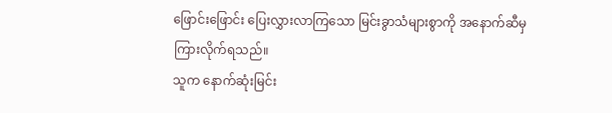ဖြောင်းဖြောင်း ပြေးလွှားလာကြသော မြင်းခွာသံများစွာကို အနောက်ဆီမှ ကြားလိုက်ရသည်။
သူက နောက်ဆုံးမြင်း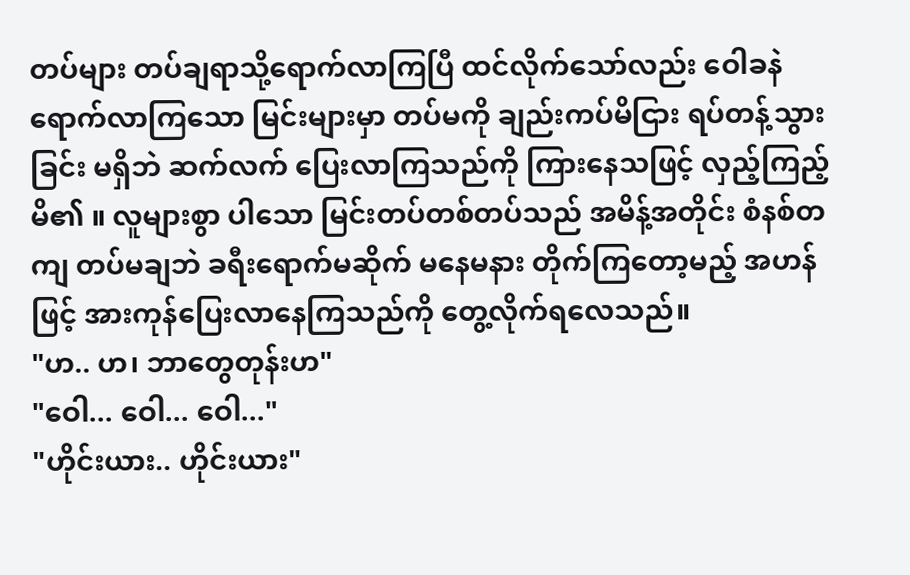တပ်များ တပ်ချရာသို့ရောက်လာကြပြီ ထင်လိုက်သော်လည်း ဝေါခနဲ ရောက်လာကြသော မြင်းများမှာ တပ်မကို ချည်းကပ်မိငြား ရပ်တန့်သွားခြင်း မရှိဘဲ ဆက်လက် ပြေးလာကြသည်ကို ကြားနေသဖြင့် လှည့်ကြည့်မိ၏ ။ လူများစွာ ပါသော မြင်းတပ်တစ်တပ်သည် အမိန့်အတိုင်း စံနစ်တကျ တပ်မချဘဲ ခရီးရောက်မဆိုက် မနေမနား တိုက်ကြတော့မည့် အဟန်ဖြင့် အားကုန်ပြေးလာနေကြသည်ကို တွေ့လိုက်ရလေသည်။
"ဟ.. ဟ၊ ဘာတွေတုန်းဟ"
"ဝေါ... ဝေါ... ဝေါ..."
"ဟိုင်းယား.. ဟိုင်းယား"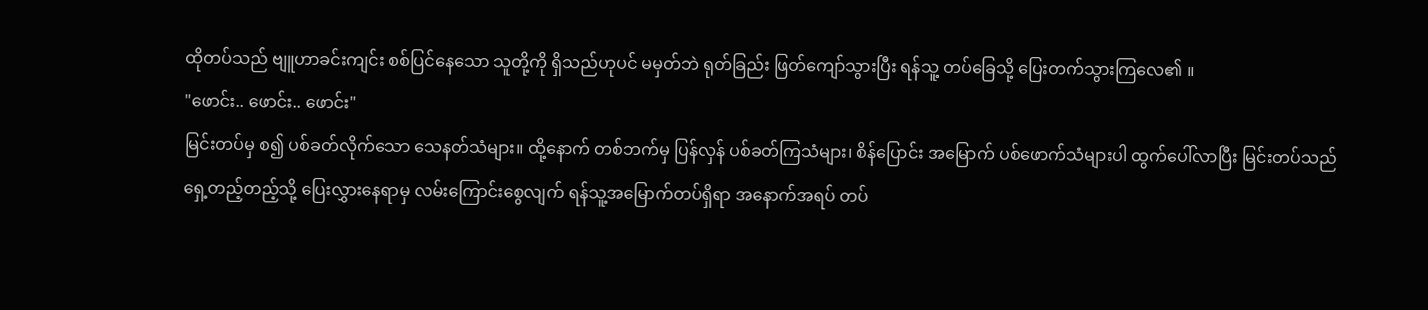ထိုတပ်သည် ဗျူဟာခင်းကျင်း စစ်ပြင်နေသော သူတို့ကို ရှိသည်ဟုပင် မမှတ်ဘဲ ရုတ်ခြည်း ဖြတ်ကျော်သွားပြီး ရန်သူ့ တပ်ခြေသို့ ပြေးတက်သွားကြလေ၏ ။
"ဖောင်း.. ဖောင်း.. ဖောင်း"
မြင်းတပ်မှ စ၍ ပစ်ခတ်လိုက်သော သေနတ်သံများ။ ထို့နောက် တစ်ဘက်မှ ပြန်လှန် ပစ်ခတ်ကြသံများ၊ စိန်ပြောင်း အမြောက် ပစ်ဖောက်သံများပါ ထွက်ပေါ်လာပြီး မြင်းတပ်သည် ရှေ့တည့်တည့်သို့ ပြေးလွှားနေရာမှ လမ်းကြောင်းစွေလျက် ရန်သူ့အမြောက်တပ်ရှိရာ အနောက်အရပ် တပ်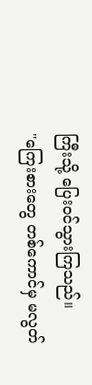ကြီးသို့ ပြေးဝင်သွားကြသည်။
"ကြေးစားတွေ တစ်ကောင်မှ မလွတ်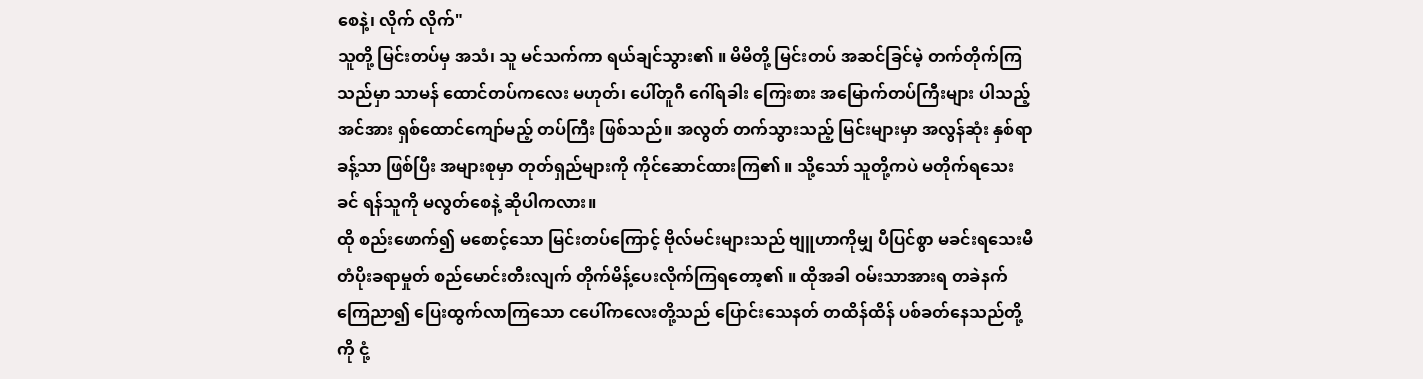စေနဲ့၊ လိုက် လိုက်"
သူတို့ မြင်းတပ်မှ အသံ၊ သူ မင်သက်ကာ ရယ်ချင်သွား၏ ။ မိမိတို့ မြင်းတပ် အဆင်ခြင်မဲ့ တက်တိုက်ကြသည်မှာ သာမန် ထောင်တပ်ကလေး မဟုတ်၊ ပေါ်တူဂီ ဂေါ်ရခါး ကြေးစား အမြောက်တပ်ကြီးများ ပါသည့် အင်အား ရှစ်ထောင်ကျော်မည့် တပ်ကြီး ဖြစ်သည်။ အလွတ် တက်သွားသည့် မြင်းများမှာ အလွန်ဆုံး နှစ်ရာခန့်သာ ဖြစ်ပြီး အများစုမှာ တုတ်ရှည်များကို ကိုင်ဆောင်ထားကြ၏ ။ သို့သော် သူတို့ကပဲ မတိုက်ရသေးခင် ရန်သူကို မလွတ်စေနဲ့ ဆိုပါကလား။
ထို စည်းဖောက်၍ မစောင့်သော မြင်းတပ်ကြောင့် ဗိုလ်မင်းများသည် ဗျူဟာကိုမျှ ပီပြင်စွာ မခင်းရသေးမီ တံပိုးခရာမှုတ် စည်မောင်းတီးလျက် တိုက်မိန့်ပေးလိုက်ကြရတော့၏ ။ ထိုအခါ ဝမ်းသာအားရ တခဲနက် ကြေညာ၍ ပြေးထွက်လာကြသော ငပေါ်ကလေးတို့သည် ပြောင်းသေနတ် တထိန်ထိန် ပစ်ခတ်နေသည်တို့ကို ငုံ့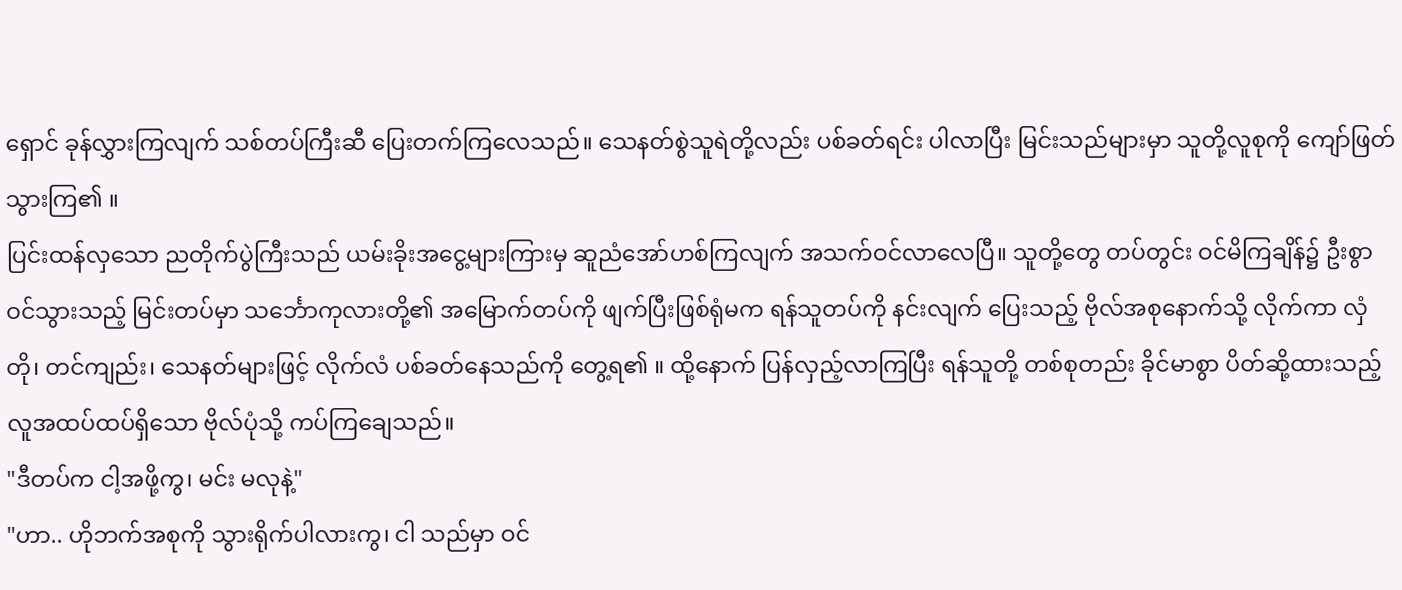ရှောင် ခုန်လွှားကြလျက် သစ်တပ်ကြီးဆီ ပြေးတက်ကြလေသည်။ သေနတ်စွဲသူရဲတို့လည်း ပစ်ခတ်ရင်း ပါလာပြီး မြင်းသည်များမှာ သူတို့လူစုကို ကျော်ဖြတ်သွားကြ၏ ။
ပြင်းထန်လှသော ညတိုက်ပွဲကြီးသည် ယမ်းခိုးအငွေ့များကြားမှ ဆူညံအော်ဟစ်ကြလျက် အသက်ဝင်လာလေပြီ။ သူတို့တွေ တပ်တွင်း ဝင်မိကြချိန်၌ ဦးစွာ ဝင်သွားသည့် မြင်းတပ်မှာ သင်္ဘောကုလားတို့၏ အမြောက်တပ်ကို ဖျက်ပြီးဖြစ်ရုံမက ရန်သူတပ်ကို နင်းလျက် ပြေးသည့် ဗိုလ်အစုနောက်သို့ လိုက်ကာ လှံတို၊ တင်ကျည်း၊ သေနတ်များဖြင့် လိုက်လံ ပစ်ခတ်နေသည်ကို တွေ့ရ၏ ။ ထို့နောက် ပြန်လှည့်လာကြပြီး ရန်သူတို့ တစ်စုတည်း ခိုင်မာစွာ ပိတ်ဆို့ထားသည့် လူအထပ်ထပ်ရှိသော ဗိုလ်ပုံသို့ ကပ်ကြချေသည်။
"ဒီတပ်က ငါ့အဖို့ကွ၊ မင်း မလုနဲ့"
"ဟာ.. ဟိုဘက်အစုကို သွားရိုက်ပါလားကွ၊ ငါ သည်မှာ ဝင်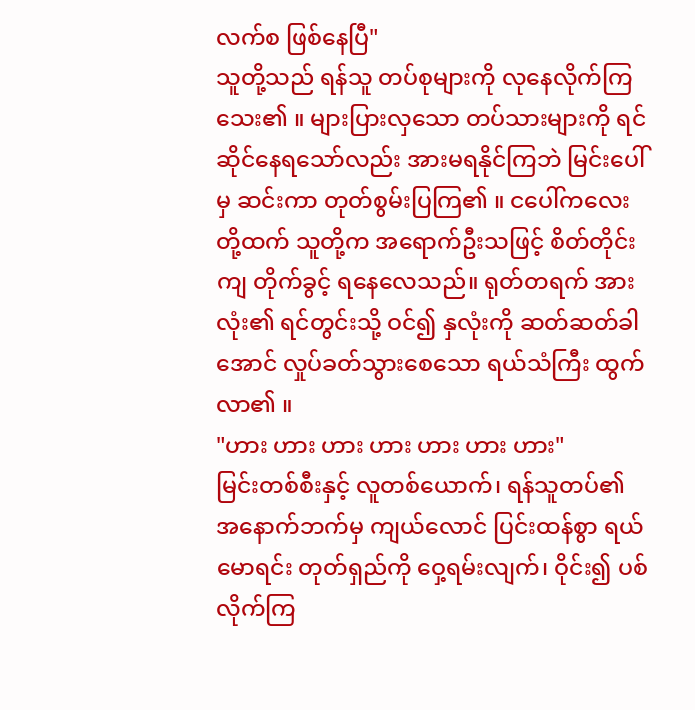လက်စ ဖြစ်နေပြီ"
သူတို့သည် ရန်သူ တပ်စုများကို လုနေလိုက်ကြသေး၏ ။ များပြားလှသော တပ်သားများကို ရင်ဆိုင်နေရသော်လည်း အားမရနိုင်ကြဘဲ မြင်းပေါ်မှ ဆင်းကာ တုတ်စွမ်းပြကြ၏ ။ ငပေါ်ကလေးတို့ထက် သူတို့က အရောက်ဦးသဖြင့် စိတ်တိုင်းကျ တိုက်ခွင့် ရနေလေသည်။ ရုတ်တရက် အားလုံး၏ ရင်တွင်းသို့ ဝင်၍ နှလုံးကို ဆတ်ဆတ်ခါအောင် လှုပ်ခတ်သွားစေသော ရယ်သံကြီး ထွက်လာ၏ ။
"ဟား ဟား ဟား ဟား ဟား ဟား ဟား"
မြင်းတစ်စီးနှင့် လူတစ်ယောက်၊ ရန်သူတပ်၏ အနောက်ဘက်မှ ကျယ်လောင် ပြင်းထန်စွာ ရယ်မောရင်း တုတ်ရှည်ကို ဝှေ့ရမ်းလျက်၊ ဝိုင်း၍ ပစ်လိုက်ကြ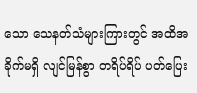သော သေနတ်သံများကြားတွင် အထိအခိုက်မရှိ လျင်မြန်စွာ တရိပ်ရိပ် ပတ်ပြေး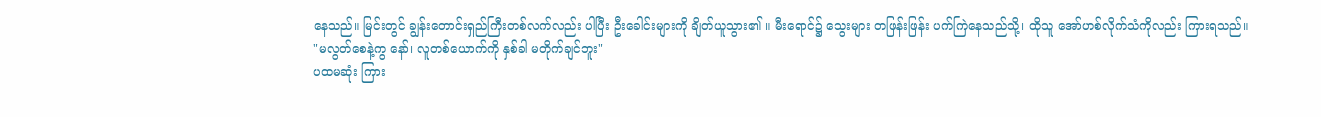နေသည်။ မြင်းတွင် ချွန်းတောင်းရှည်ကြီးတစ်လက်လည်း ပါပြီး ဦးခေါင်းများကို ချိတ်ယူသွား၏ ။ မီးရောင်၌ သွေးများ တဖြန်းဖြန်း ပက်ကြဲနေသည်သို့၊ ထိုသူ အော်ဟစ်လိုက်သံကိုလည်း ကြားရသည်။
"မလွတ်စေနဲ့ကွ နော်၊ လူတစ်ယောက်ကို နှစ်ခါ မတိုက်ချင်ဘူး"
ပထမဆုံး ကြား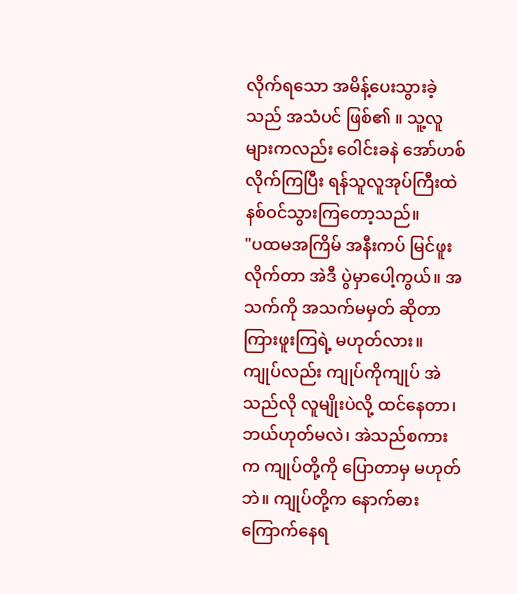လိုက်ရသော အမိန့်ပေးသွားခဲ့သည် အသံပင် ဖြစ်၏ ။ သူ့လူများကလည်း ဝေါင်းခနဲ အော်ဟစ်လိုက်ကြပြီး ရန်သူလူအုပ်ကြီးထဲ နစ်ဝင်သွားကြတော့သည်။
"ပထမအကြိမ် အနီးကပ် မြင်ဖူးလိုက်တာ အဲဒီ ပွဲမှာပေါ့ကွယ်။ အသက်ကို အသက်မမှတ် ဆိုတာ ကြားဖူးကြရဲ့ မဟုတ်လား။ ကျုပ်လည်း ကျုပ်ကိုကျုပ် အဲသည်လို လူမျိုးပဲလို့ ထင်နေတာ၊ ဘယ်ဟုတ်မလဲ၊ အဲသည်စကားက ကျုပ်တို့ကို ပြောတာမှ မဟုတ်ဘဲ။ ကျုပ်တို့က နောက်ဓား ကြောက်နေရ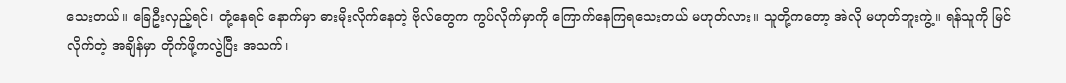သေးတယ်။ ခြေဦးလှည့်ရင်၊ တုံ့နေရင် နောက်မှာ ဓားမိုးလိုက်နေတဲ့ ဗိုလ်တွေက ကွပ်လိုက်မှာကို ကြောက်နေကြရသေးတယ် မဟုတ်လား။ သူတို့ကတော့ အဲလို မဟုတ်ဘူးကွဲ့။ ရန်သူကို မြင်လိုက်တဲ့ အချိန်မှာ တိုက်ဖို့ကလွဲပြီး အသက်၊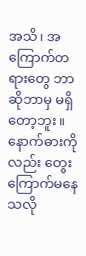အသိ၊ အကြောက်တရားတွေ ဘာဆိုဘာမှ မရှိတော့ဘူး။ နောက်ဓားကိုလည်း တွေးကြောက်မနေသလို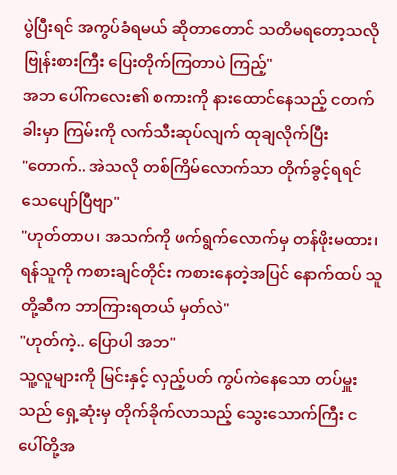ပွဲပြီးရင် အကွပ်ခံရမယ် ဆိုတာတောင် သတိမရတော့သလို ဗြုန်းစားကြီး ပြေးတိုက်ကြတာပဲ ကြည့်"
အဘ ပေါ်ကလေး၏ စကားကို နားထောင်နေသည့် ငတက်ခါးမှာ ကြမ်းကို လက်သီးဆုပ်လျက် ထုချလိုက်ပြီး
"တောက်.. အဲသလို တစ်ကြိမ်လောက်သာ တိုက်ခွင့်ရရင် သေပျော်ပြီဗျာ"
"ဟုတ်တာပ၊ အသက်ကို ဖက်ရွက်လောက်မှ တန်ဖိုးမထား၊ ရန်သူကို ကစားချင်တိုင်း ကစားနေတဲ့အပြင် နောက်ထပ် သူတို့ဆီက ဘာကြားရတယ် မှတ်လဲ"
"ဟုတ်ကဲ့.. ပြောပါ အဘ"
သူ့လူများကို မြင်းနှင့် လှည့်ပတ် ကွပ်ကဲနေသော တပ်မှူးသည် ရှေ့ဆုံးမှ တိုက်ခိုက်လာသည့် သွေးသောက်ကြီး ငပေါ်တို့အ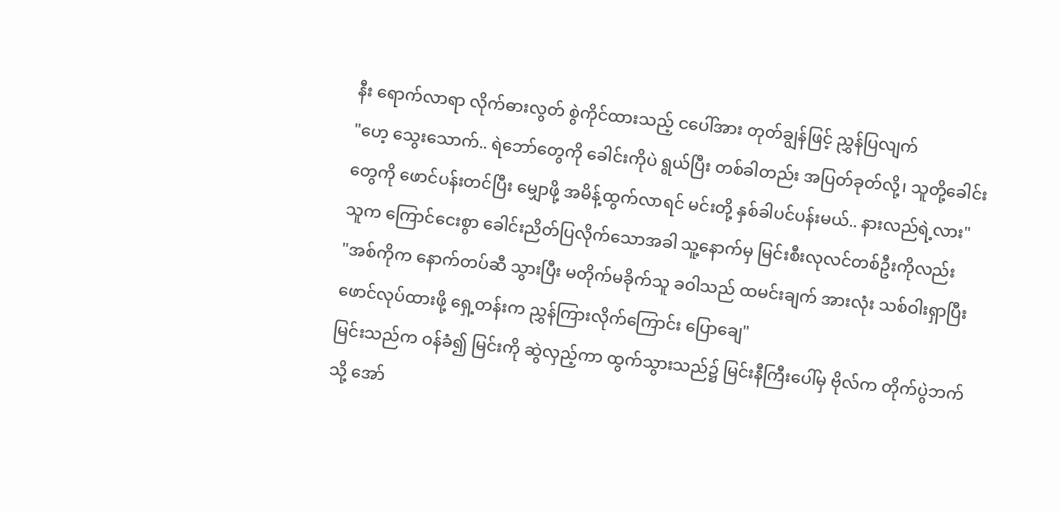နီး ရောက်လာရာ လိုက်ဓားလွတ် စွဲကိုင်ထားသည့် ငပေါ်အား တုတ်ချွန်ဖြင့် ညွှန်ပြလျက်
"ဟေ့ သွေးသောက်.. ရဲဘော်တွေကို ခေါင်းကိုပဲ ရွယ်ပြီး တစ်ခါတည်း အပြတ်ခုတ်လို့၊ သူတို့ခေါင်းတွေကို ဖောင်ပန်းတင်ပြီး မျှောဖို့ အမိန့်ထွက်လာရင် မင်းတို့ နှစ်ခါပင်ပန်းမယ်.. နားလည်ရဲ့လား"
သူက ကြောင်ငေးစွာ ခေါင်းညိတ်ပြလိုက်သောအခါ သူ့နောက်မှ မြင်းစီးလုလင်တစ်ဦးကိုလည်း
"အစ်ကိုက နောက်တပ်ဆီ သွားပြီး မတိုက်မခိုက်သူ ခဝါသည် ထမင်းချက် အားလုံး သစ်ဝါးရှာပြီး ဖောင်လုပ်ထားဖို့ ရှေ့တန်းက ညွှန်ကြားလိုက်ကြောင်း ပြောချေ"
မြင်းသည်က ဝန်ခံ၍ မြင်းကို ဆွဲလှည့်ကာ ထွက်သွားသည်၌ မြင်းနီကြီးပေါ်မှ ဗိုလ်က တိုက်ပွဲဘက်သို့ အော်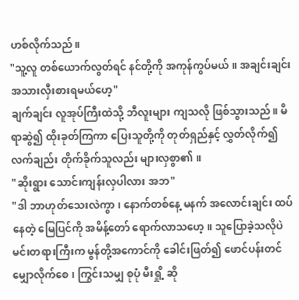ဟစ်လိုက်သည်။
"သူ့လူ တစ်ယောက်လွတ်ရင် နင်တို့ကို အကုန်ကွပ်မယ်။ အချင်းချင်း အသားလှီးစားရမယ်ဟေ့"
ချက်ချင်း လူအုပ်ကြီးထဲသို့ ဘီလူးများ ကျသလို ဖြစ်သွားသည်။ မိရာဆွဲ၍ ထိုးခုတ်ကြကာ ပြေးသူတို့ကို တုတ်ရှည်နှင့် လွှတ်လိုက်၍ လက်ချည်း တိုက်ခိုက်သူလည်း များလှစွာ၏ ။
"ဆိုးရွား သောင်းကျန်းလှပါလား အဘ"
"ဒါ ဘာဟုတ်သေးလဲကွာ၊ နောက်တစ်နေ့ မနက် အလောင်းချင်း ထပ်နေတဲ့ မြေပြင်ကို အမိန့်တော် ရောက်လာသဟေ့။ သူပြောခဲ့သလိုပဲ မင်းတရားကြီးက မွန်တို့အကောင်ကို ခေါင်းဖြတ်၍ ဖောင်ပန်းတင် မျှောလိုက်စေ၊ ကြွင်းသမျှ စုပုံ မီးရှို့ ဆို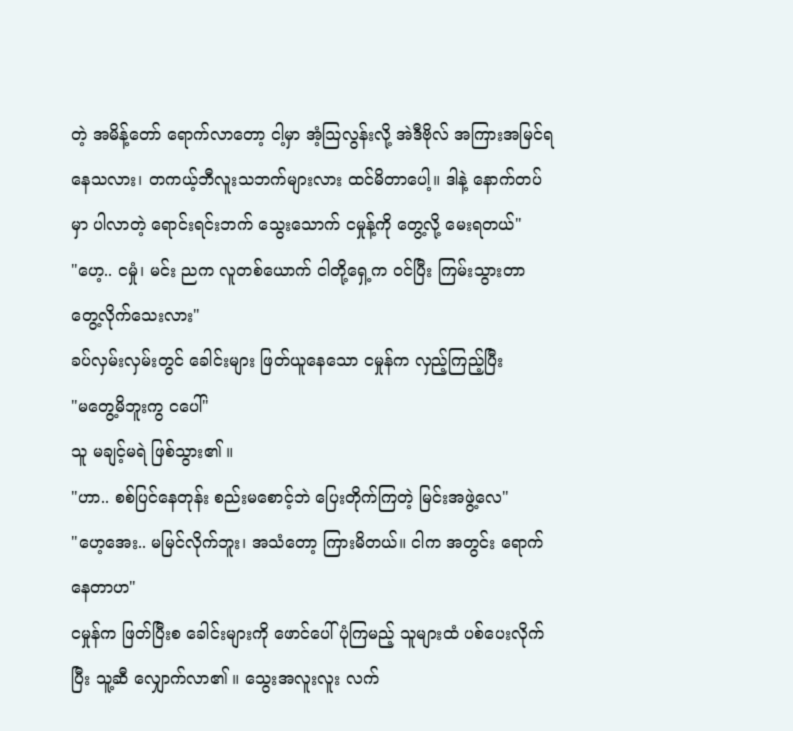တဲ့ အမိန့်တော် ရောက်လာတော့ ငါ့မှာ အံ့သြလွန်းလို့ အဲဒီဗိုလ် အကြားအမြင်ရနေသလား၊ တကယ့်ဘီလူးသဘက်များလား ထင်မိတာပေါ့။ ဒါနဲ့ နောက်တပ်မှာ ပါလာတဲ့ ရောင်းရင်းဘက် သွေးသောက် ငမှုန့်ကို တွေ့လို့ မေးရတယ်"
"ဟေ့.. ငမှုံ၊ မင်း ညက လူတစ်ယောက် ငါတို့ရှေ့က ဝင်ပြီး ကြမ်းသွားတာ တွေ့လိုက်သေးလား"
ခပ်လှမ်းလှမ်းတွင် ခေါင်းများ ဖြတ်ယူနေသော ငမှုန်က လှည့်ကြည့်ပြီး
"မတွေ့မိဘူးကွ ငပေါ်"
သူ မချင့်မရဲ ဖြစ်သွား၏ ။
"ဟာ.. စစ်ပြင်နေတုန်း စည်းမစောင့်ဘဲ ပြေးတိုက်ကြတဲ့ မြင်းအဖွဲ့လေ"
"ဟေ့အေး.. မမြင်လိုက်ဘူး၊ အသံတော့ ကြားမိတယ်။ ငါက အတွင်း ရောက်နေတာဟ"
ငမှုန်က ဖြတ်ပြီးစ ခေါင်းများကို ဖောင်ပေါ်ပုံကြမည့် သူများထံ ပစ်ပေးလိုက်ပြီး သူ့ဆီ လျှောက်လာ၏ ။ သွေးအလူးလူး လက်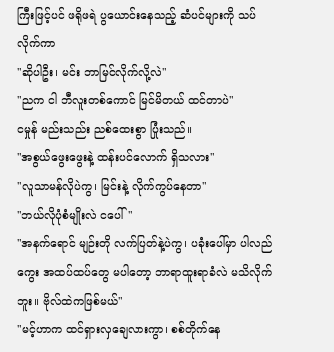ကြီးဖြင့်ပင် ဖရိုဖရဲ ပွယောင်းနေသည့် ဆံပင်များကို သပ်လိုက်ကာ
"ဆိုပါဦး၊ မင်း ဘာမြင်လိုက်လို့လဲ"
"ညက ငါ ဘီလူးတစ်ကောင် မြင်မိတယ် ထင်တာပဲ"
ငမှုန် မည်းသည်း ညစ်ထေးစွာ ပြုံးသည်။
"အစွယ်ဖွေးဖွေးနဲ့ ထန်းပင်လောက် ရှိသလား"
"လူသာမန်လိုပဲကွ၊ မြင်းနဲ့ လိုက်ကွပ်နေတာ"
"ဘယ်လိုပုံစံမျိုးလဲ ငပေါ်"
"အနက်ရောင် မျဉ်းတို လက်ပြတ်နဲ့ပဲကွ၊ ပခုံးပေါ်မှာ ပါလည်ကွေး အထပ်ထပ်တွေ မပါတော့ ဘာရာထူးရာခံလဲ မသိလိုက်ဘူး။ ဗိုလ်ထဲကဖြစ်မယ်"
"မင့်ဟာက ထင်ရှားလှချေလားကွာ၊ စစ်တိုက်နေ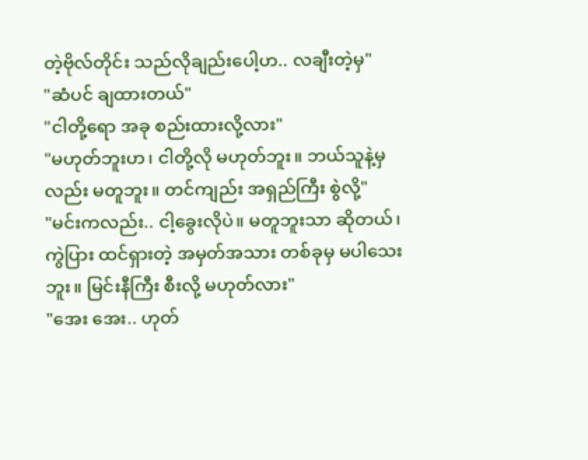တဲ့ဗိုလ်တိုင်း သည်လိုချည်းပေါ့ဟ.. လချီးတဲ့မှ"
"ဆံပင် ချထားတယ်"
"ငါတို့ရော အခု စည်းထားလို့လား"
"မဟုတ်ဘူးဟ၊ ငါတို့လို မဟုတ်ဘူး။ ဘယ်သူနဲ့မှလည်း မတူဘူး။ တင်ကျည်း အရှည်ကြီး စွဲလို့"
"မင်းကလည်း.. ငါ့ခွေးလိုပဲ။ မတူဘူးသာ ဆိုတယ်၊ ကွဲပြား ထင်ရှားတဲ့ အမှတ်အသား တစ်ခုမှ မပါသေးဘူး။ မြင်းနီကြီး စီးလို့ မဟုတ်လား"
"အေး အေး.. ဟုတ်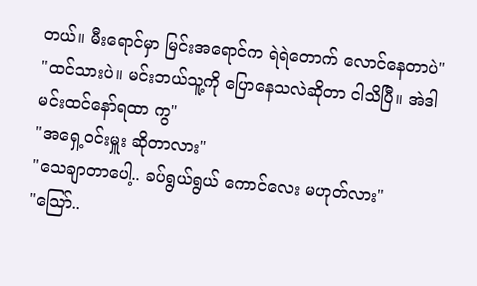တယ်။ မီးရောင်မှာ မြင်းအရောင်က ရဲရဲတောက် လောင်နေတာပဲ"
"ထင်သားပဲ။ မင်းဘယ်သူ့ကို ပြောနေသလဲဆိုတာ ငါသိပြီ။ အဲဒါ မင်းထင်နော်ရထာ ကွ"
"အရှေ့ဝင်းမှူး ဆိုတာလား"
"သေချာတာပေါ့.. ခပ်ရွယ်ရွယ် ကောင်လေး မဟုတ်လား"
"သြော်..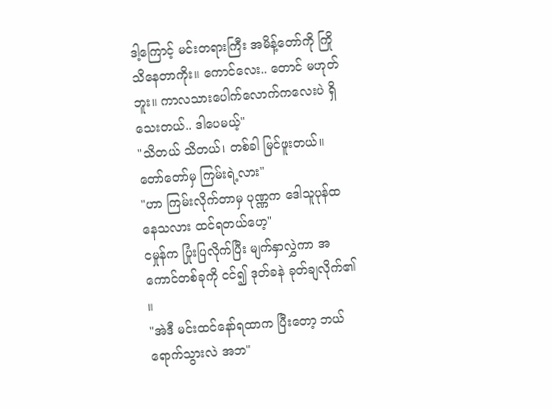ဒါ့ကြောင့် မင်းတရားကြီး အမိန့်တော်ကို ကြိုသိနေတာကိုး။ ကောင်လေး.. တောင် မဟုတ်ဘူး။ ကာလသားပေါက်လောက်ကလေးပဲ ရှိသေးတယ်.. ဒါပေမယ့်"
"သိတယ် သိတယ်၊ တစ်ခါ မြင်ဖူးတယ်။ တော်တော်မှ ကြမ်းရဲ့လား"
"ဟာ ကြမ်းလိုက်တာမှ ပုဏ္ဏက ဒေါသူပုန်ထနေသလား ထင်ရတယ်ဟေ့"
ငမှုန်က ပြုံးပြလိုက်ပြီး မျက်နှာလွှဲကာ အကောင်တစ်ခုကို ငင်၍ ဒုတ်ခနဲ ခုတ်ချလိုက်၏ ။
"အဲဒီ မင်းထင်နော်ရထာက ပြီးတော့ ဘယ်ရောက်သွားလဲ အဘ"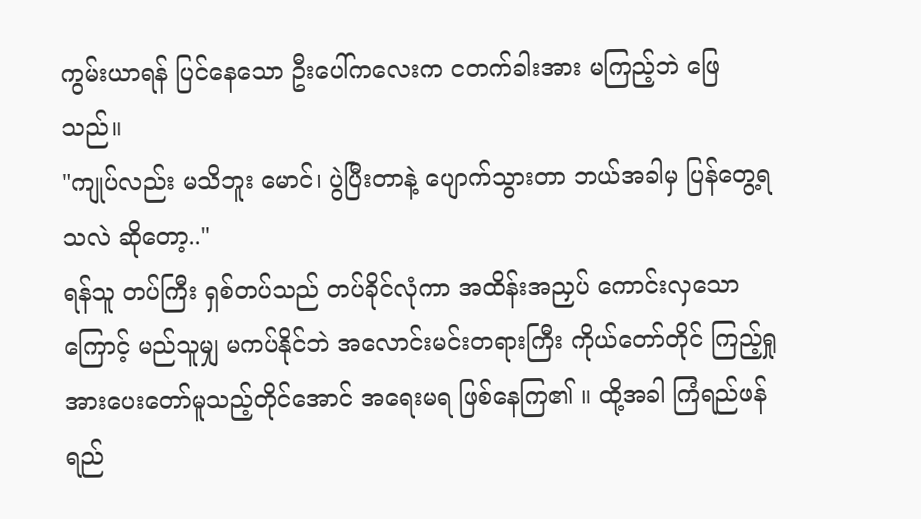ကွမ်းယာရန် ပြင်နေသော ဦးပေါ်ကလေးက ငတက်ခါးအား မကြည့်ဘဲ ဖြေသည်။
"ကျုပ်လည်း မသိဘူး မောင်၊ ပွဲပြီးတာနဲ့ ပျောက်သွားတာ ဘယ်အခါမှ ပြန်တွေ့ရသလဲ ဆိုတော့.."
ရန်သူ တပ်ကြီး ရှစ်တပ်သည် တပ်ခိုင်လုံကာ အထိန်းအညှပ် ကောင်းလှသောကြောင့် မည်သူမျှ မကပ်နိုင်ဘဲ အလောင်းမင်းတရားကြီး ကိုယ်တော်တိုင် ကြည့်ရှုအားပေးတော်မူသည့်တိုင်အောင် အရေးမရ ဖြစ်နေကြ၏ ။ ထို့အခါ ကြံရည်ဖန်ရည်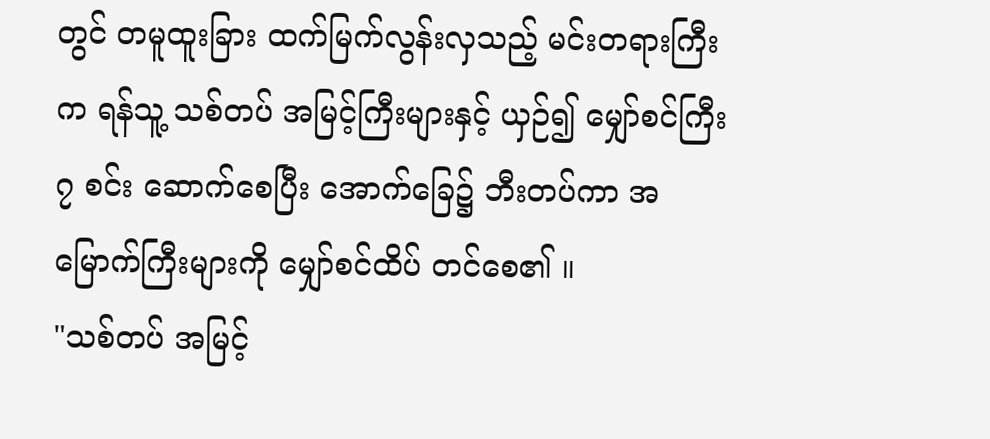တွင် တမူထူးခြား ထက်မြက်လွန်းလှသည့် မင်းတရားကြီးက ရန်သူ့ သစ်တပ် အမြင့်ကြီးများနှင့် ယှဉ်၍ မျှော်စင်ကြီး ၇ စင်း ဆောက်စေပြီး အောက်ခြေ၌ ဘီးတပ်ကာ အမြောက်ကြီးများကို မျှော်စင်ထိပ် တင်စေ၏ ။
"သစ်တပ် အမြင့်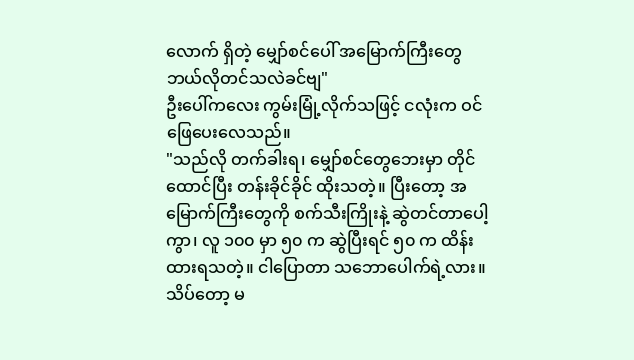လောက် ရှိတဲ့ မျှော်စင်ပေါ် အမြောက်ကြီးတွေ ဘယ်လိုတင်သလဲခင်ဗျ"
ဦးပေါ်ကလေး ကွမ်းမြုံ့လိုက်သဖြင့် ငလုံးက ဝင်ဖြေပေးလေသည်။
"သည်လို တက်ခါးရ၊ မျှော်စင်တွေဘေးမှာ တိုင်ထောင်ပြီး တန်းခိုင်ခိုင် ထိုးသတဲ့။ ပြီးတော့ အမြောက်ကြီးတွေကို စက်သီးကြိုးနဲ့ ဆွဲတင်တာပေါ့ကွာ၊ လူ ၁၀၀ မှာ ၅၀ က ဆွဲပြီးရင် ၅၀ က ထိန်းထားရသတဲ့။ ငါပြောတာ သဘောပေါက်ရဲ့လား။ သိပ်တော့ မ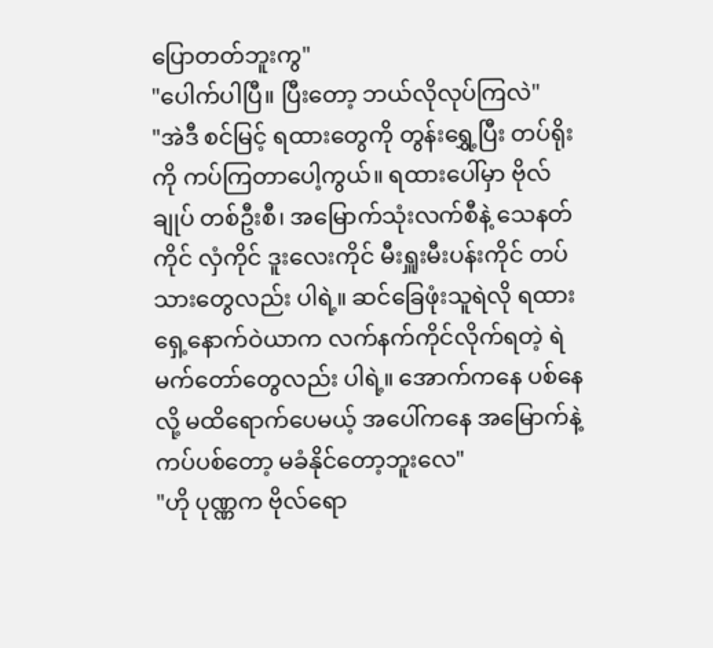ပြောတတ်ဘူးကွ"
"ပေါက်ပါပြီ။ ပြီးတော့ ဘယ်လိုလုပ်ကြလဲ"
"အဲဒီ စင်မြင့် ရထားတွေကို တွန်းရွှေ့ပြီး တပ်ရိုးကို ကပ်ကြတာပေါ့ကွယ်။ ရထားပေါ်မှာ ဗိုလ်ချုပ် တစ်ဦးစီ၊ အမြောက်သုံးလက်စီနဲ့ သေနတ်ကိုင် လှံကိုင် ဒူးလေးကိုင် မီးရှူးမီးပန်းကိုင် တပ်သားတွေလည်း ပါရဲ့။ ဆင်ခြေဖုံးသူရဲလို ရထားရှေ့နောက်ဝဲယာက လက်နက်ကိုင်လိုက်ရတဲ့ ရဲမက်တော်တွေလည်း ပါရဲ့။ အောက်ကနေ ပစ်နေလို့ မထိရောက်ပေမယ့် အပေါ်ကနေ အမြောက်နဲ့ ကပ်ပစ်တော့ မခံနိုင်တော့ဘူးလေ"
"ဟို ပုဏ္ဏက ဗိုလ်ရော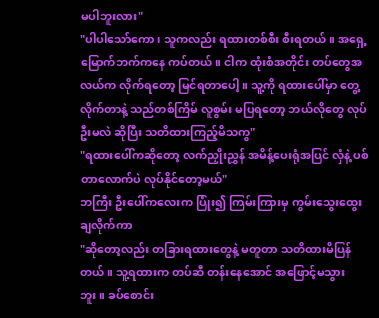မပါဘူးလား"
"ပါပါသော်ကော၊ သူကလည်း ရထားတစ်စီး စီးရတယ်။ အရှေ့မြောက်ဘက်ကနေ ကပ်တယ်။ ငါက ထုံးစံအတိုင်း တပ်တွေအလယ်က လိုက်ရတော့ မြင်ရတာပေါ့။ သူ့ကို ရထားပေါ်မှာ တွေ့လိုက်တာနဲ့ သည်တစ်ကြိမ် လူစွမ်း မပြရတော့ ဘယ်လိုတွေ လုပ်ဦးမလဲ ဆိုပြီး သတိထားကြည့်မိသကွ"
"ရထားပေါ်ကဆိုတော့ လက်ညှိုးညွှန် အမိန့်ပေးရုံအပြင် လှံနဲ့ ပစ်တာလောက်ပဲ လုပ်နိုင်တော့မယ်"
ဘကြီး ဦးပေါ်ကလေးက ပြုံး၍ ကြမ်းကြားမှ ကွမ်းသွေးထွေးချလိုက်ကာ
"ဆိုတော့လည်း တခြားရထားတွေနဲ့ မတူတာ သတိထားမိပြန်တယ်။ သူ့ရထားက တပ်ဆီ တန်းနေအောင် အဖြောင့်မသွားဘူး။ ခပ်စောင်း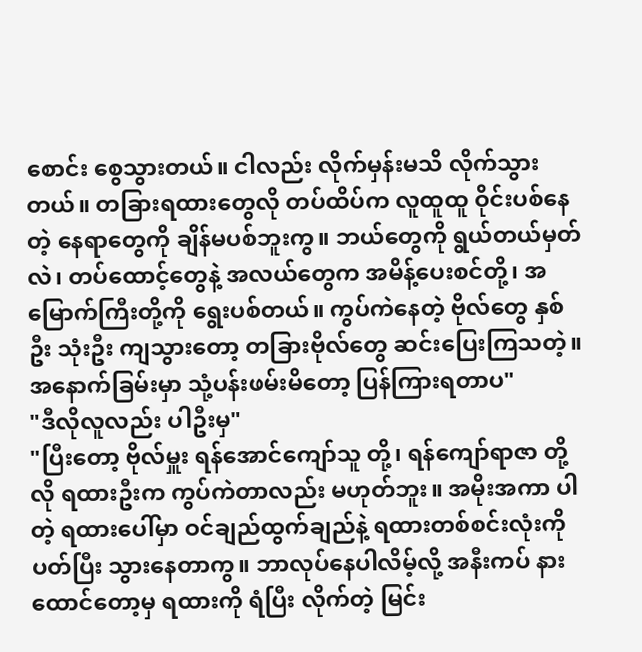စောင်း စွေသွားတယ်။ ငါလည်း လိုက်မှန်းမသိ လိုက်သွားတယ်။ တခြားရထားတွေလို တပ်ထိပ်က လူထူထူ ဝိုင်းပစ်နေတဲ့ နေရာတွေကို ချိန်မပစ်ဘူးကွ။ ဘယ်တွေကို ရွယ်တယ်မှတ်လဲ၊ တပ်ထောင့်တွေနဲ့ အလယ်တွေက အမိန့်ပေးစင်တို့၊ အမြောက်ကြီးတို့ကို ရွေးပစ်တယ်။ ကွပ်ကဲနေတဲ့ ဗိုလ်တွေ နှစ်ဦး သုံးဦး ကျသွားတော့ တခြားဗိုလ်တွေ ဆင်းပြေးကြသတဲ့။ အနောက်ခြမ်းမှာ သုံ့ပန်းဖမ်းမိတော့ ပြန်ကြားရတာပ"
"ဒီလိုလူလည်း ပါဦးမှ"
"ပြီးတော့ ဗိုလ်မှူး ရန်အောင်ကျော်သူ တို့၊ ရန်ကျော်ရာဇာ တို့လို ရထားဦးက ကွပ်ကဲတာလည်း မဟုတ်ဘူး။ အမိုးအကာ ပါတဲ့ ရထားပေါ်မှာ ဝင်ချည်ထွက်ချည်နဲ့ ရထားတစ်စင်းလုံးကို ပတ်ပြီး သွားနေတာကွ။ ဘာလုပ်နေပါလိမ့်လို့ အနီးကပ် နားထောင်တော့မှ ရထားကို ရံပြီး လိုက်တဲ့ မြင်း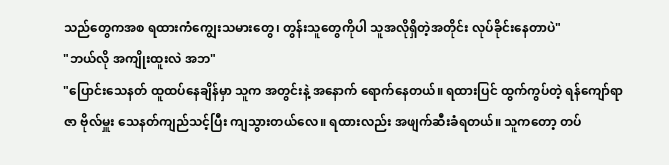သည်တွေကအစ ရထားကံကျွေးသမားတွေ၊ တွန်းသူတွေကိုပါ သူအလိုရှိတဲ့အတိုင်း လုပ်ခိုင်းနေတာပဲ"
"ဘယ်လို အကျိုးထူးလဲ အဘ"
"ပြောင်းသေနတ် ထူထပ်နေချိန်မှာ သူက အတွင်းနဲ့ အနောက် ရောက်နေတယ်။ ရထားပြင် ထွက်ကွပ်တဲ့ ရန်ကျော်ရာဇာ ဗိုလ်မှူး သေနတ်ကျည်သင့်ပြီး ကျသွားတယ်လေ။ ရထားလည်း အဖျက်ဆီးခံရတယ်။ သူကတော့ တပ်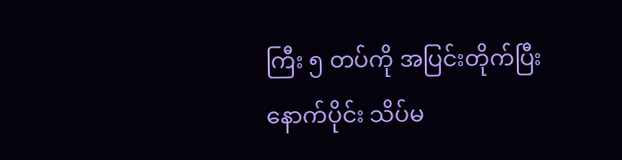ကြီး ၅ တပ်ကို အပြင်းတိုက်ပြီး နောက်ပိုင်း သိပ်မ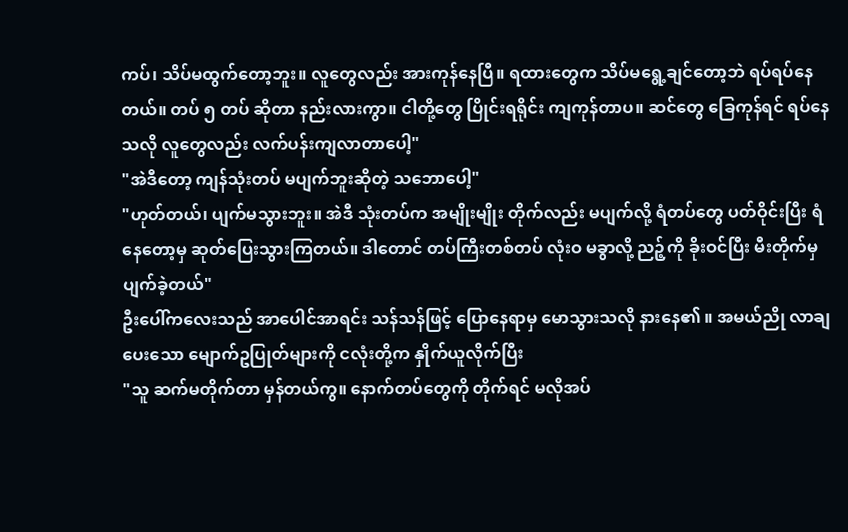ကပ်၊ သိပ်မထွက်တော့ဘူး။ လူတွေလည်း အားကုန်နေပြီ။ ရထားတွေက သိပ်မရွေ့ချင်တော့ဘဲ ရပ်ရပ်နေတယ်။ တပ် ၅ တပ် ဆိုတာ နည်းလားကွာ။ ငါတို့တွေ ပြိုင်းရရိုင်း ကျကုန်တာပ။ ဆင်တွေ ခြေကုန်ရင် ရပ်နေသလို လူတွေလည်း လက်ပန်းကျလာတာပေါ့"
"အဲဒီတော့ ကျန်သုံးတပ် မပျက်ဘူးဆိုတဲ့ သဘောပေါ့"
"ဟုတ်တယ်၊ ပျက်မသွားဘူး။ အဲဒီ သုံးတပ်က အမျိုးမျိုး တိုက်လည်း မပျက်လို့ ရံတပ်တွေ ပတ်ဝိုင်းပြီး ရံနေတော့မှ ဆုတ်ပြေးသွားကြတယ်။ ဒါတောင် တပ်ကြီးတစ်တပ် လုံးဝ မခွာလို့ ညဉ့်ကို ခိုးဝင်ပြီး မီးတိုက်မှ ပျက်ခဲ့တယ်"
ဦးပေါ်ကလေးသည် အာပေါင်အာရင်း သန်သန်ဖြင့် ပြောနေရာမှ မောသွားသလို နားနေ၏ ။ အမယ်ညို လာချပေးသော မျောက်ဥပြုတ်များကို ငလုံးတို့က နှိုက်ယူလိုက်ပြီး
"သူ ဆက်မတိုက်တာ မှန်တယ်ကွ။ နောက်တပ်တွေကို တိုက်ရင် မလိုအပ်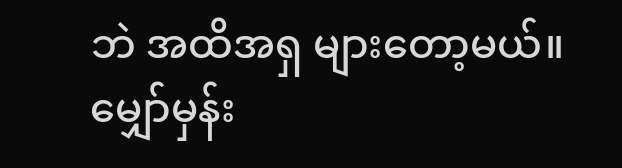ဘဲ အထိအရှ များတော့မယ်။ မျှော်မှန်း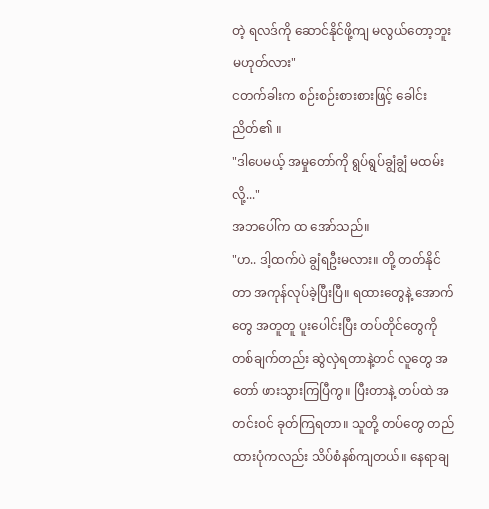တဲ့ ရလဒ်ကို ဆောင်နိုင်ဖို့ကျ မလွယ်တော့ဘူး မဟုတ်လား"
ငတက်ခါးက စဉ်းစဉ်းစားစားဖြင့် ခေါင်းညိတ်၏ ။
"ဒါပေမယ့် အမှုတော်ကို ရွပ်ရွပ်ချွံချွံ မထမ်းလို့..."
အဘပေါ်က ထ အော်သည်။
"ဟ.. ဒါ့ထက်ပဲ ချွံရဦးမလား။ တို့ တတ်နိုင်တာ အကုန်လုပ်ခဲ့ပြီးပြီ။ ရထားတွေနဲ့ အောက်တွေ အတူတူ ပူးပေါင်းပြီး တပ်တိုင်တွေကို တစ်ချက်တည်း ဆွဲလှဲရတာနဲ့တင် လူတွေ အတော် ဖားသွားကြပြီကွ။ ပြီးတာနဲ့ တပ်ထဲ အတင်းဝင် ခုတ်ကြရတာ။ သူတို့ တပ်တွေ တည်ထားပုံကလည်း သိပ်စံနစ်ကျတယ်။ နေရာချ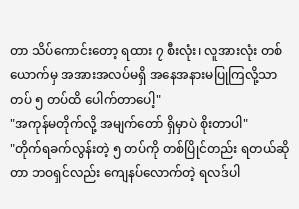တာ သိပ်ကောင်းတော့ ရထား ၇ စီးလုံး၊ လူအားလုံး တစ်ယောက်မှ အအားအလပ်မရှိ အနေအနားမပြုကြလို့သာ တပ် ၅ တပ်ထိ ပေါက်တာပေါ့"
"အကုန်မတိုက်လို့ အမျက်တော် ရှိမှာပဲ စိုးတာပါ"
"တိုက်ရခက်လွန်းတဲ့ ၅ တပ်ကို တစ်ပြိုင်တည်း ရတယ်ဆိုတာ ဘဝရှင်လည်း ကျေနပ်လောက်တဲ့ ရလဒ်ပါ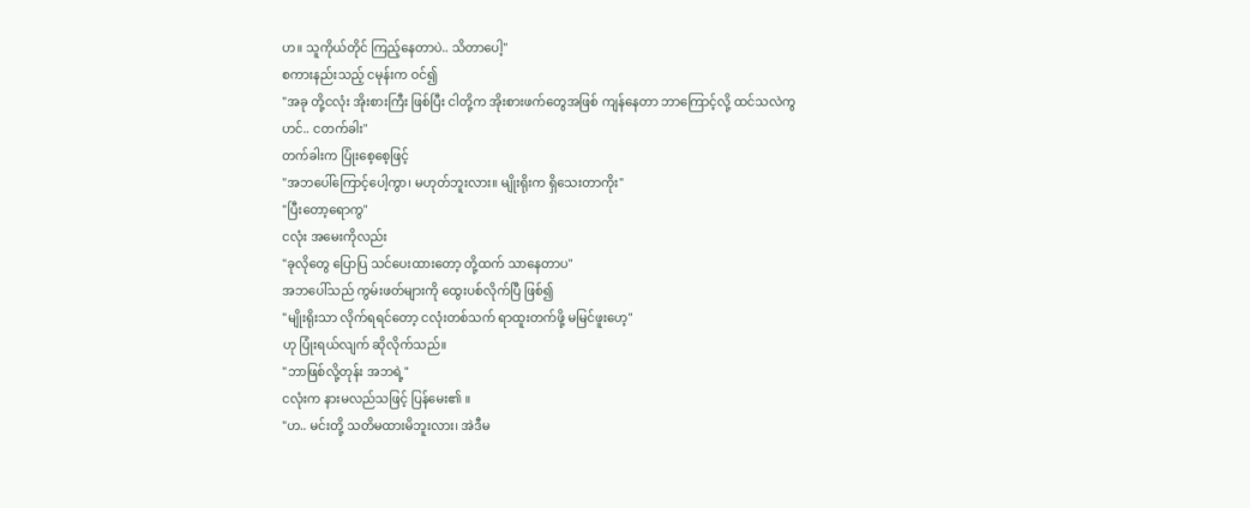ဟ။ သူကိုယ်တိုင် ကြည့်နေတာပဲ.. သိတာပေါ့"
စကားနည်းသည့် ငမုန်းက ဝင်၍
"အခု တို့ငလုံး အိုးစားကြီး ဖြစ်ပြီး ငါတို့က အိုးစားဖက်တွေအဖြစ် ကျန်နေတာ ဘာကြောင့်လို့ ထင်သလဲကွ ဟင်.. ငတက်ခါး"
တက်ခါးက ပြုံးစေ့စေ့ဖြင့်
"အဘပေါ်ကြောင့်ပေါ့ကွာ၊ မဟုတ်ဘူးလား။ မျိုးရိုးက ရှိသေးတာကိုး"
"ပြီးတော့ရောကွ"
ငလုံး အမေးကိုလည်း
"ခုလိုတွေ ပြောပြ သင်ပေးထားတော့ တို့ထက် သာနေတာပ"
အဘပေါ်သည် ကွမ်းဖတ်များကို ထွေးပစ်လိုက်ပြီ ဖြစ်၍
"မျိုးရိုးသာ လိုက်ရရင်တော့ ငလုံးတစ်သက် ရာထူးတက်ဖို့ မမြင်ဖူးဟေ့"
ဟု ပြုံးရယ်လျက် ဆိုလိုက်သည်။
"ဘာဖြစ်လို့တုန်း အဘရဲ့"
ငလုံးက နားမလည်သဖြင့် ပြန်မေး၏ ။
"ဟ.. မင်းတို့ သတိမထားမိဘူးလား၊ အဲဒီမ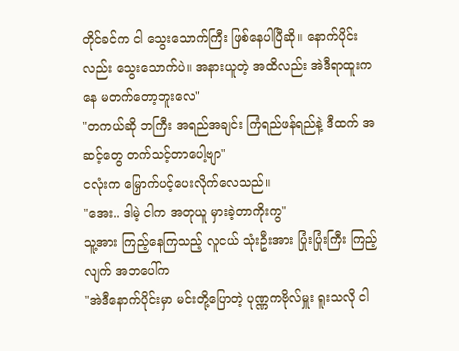တိုင်ခင်က ငါ သွေးသောက်ကြီး ဖြစ်နေပါပြီဆို။ နောက်ပိုင်းလည်း သွေးသောက်ပဲ။ အနားယူတဲ့ အထိလည်း အဲဒီရာထူးကနေ မတက်တော့ဘူးလေ"
"တကယ်ဆို ဘကြီး အရည်အချင်း ကြံရည်ဖန်ရည်နဲ့ ဒီထက် အဆင့်တွေ တက်သင့်တာပေါ့ဗျာ"
ငလုံးက မြှောက်ပင့်ပေးလိုက်လေသည်။
"အေး.. ဒါမဲ့ ငါက အတုယူ မှားခဲ့တာကိုးကွ"
သူ့အား ကြည့်နေကြသည့် လူငယ် သုံးဦးအား ပြုံးပြုံးကြီး ကြည့်လျက် အဘပေါ်က
"အဲဒီနောက်ပိုင်းမှာ မင်းတို့ပြောတဲ့ ပုဏ္ဏကဗိုလ်မှူး ရူးသလို ငါ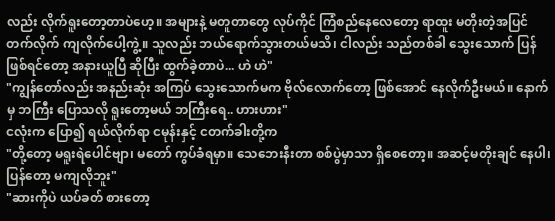လည်း လိုက်ရူးတော့တာပဲဟေ့။ အများနဲ့ မတူတာတွေ လုပ်ကိုင် ကြံစည်နေလေတော့ ရာထူး မတိုးတဲ့အပြင် တက်လိုက် ကျလိုက်ပေါ့ကွဲ့။ သူလည်း ဘယ်ရောက်သွားတယ်မသိ၊ ငါလည်း သည်တစ်ခါ သွေးသောက် ပြန်ဖြစ်ရင်တော့ အနားယူပြီ ဆိုပြီး ထွက်ခဲ့တာပဲ... ဟဲ ဟဲ"
"ကျွန်တော်လည်း အနည်းဆုံး အကြပ် သွေးသောက်မက ဗိုလ်လောက်တော့ ဖြစ်အောင် နေလိုက်ဦးမယ်။ နောက်မှ ဘကြီး ပြောသလို ရူးတော့မယ် ဘကြီးရေ.. ဟားဟား"
ငလုံးက ပြော၍ ရယ်လိုက်ရာ ငမုန်းနှင့် ငတက်ခါးတို့က
"တို့တော့ မရူးရဲပေါင်ဗျာ၊ မတော် ကွပ်ခံရမှာ။ သေဘေးနီးတာ စစ်ပွဲမှာသာ ရှိစေတော့။ အဆင့်မတိုးချင် နေပါ၊ ပြန်တော့ မကျလိုဘူး"
"ဆားကိုပဲ ယပ်ခတ် စားတော့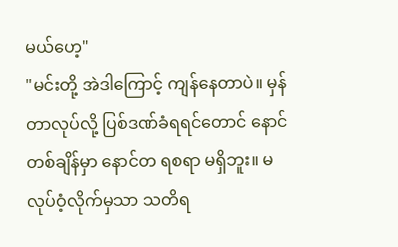မယ်ဟေ့"
"မင်းတို့ အဲဒါကြောင့် ကျန်နေတာပဲ။ မှန်တာလုပ်လို့ ပြစ်ဒဏ်ခံရရင်တောင် နောင်တစ်ချိန်မှာ နောင်တ ရစရာ မရှိဘူး။ မလုပ်ဝံ့လိုက်မှသာ သတိရ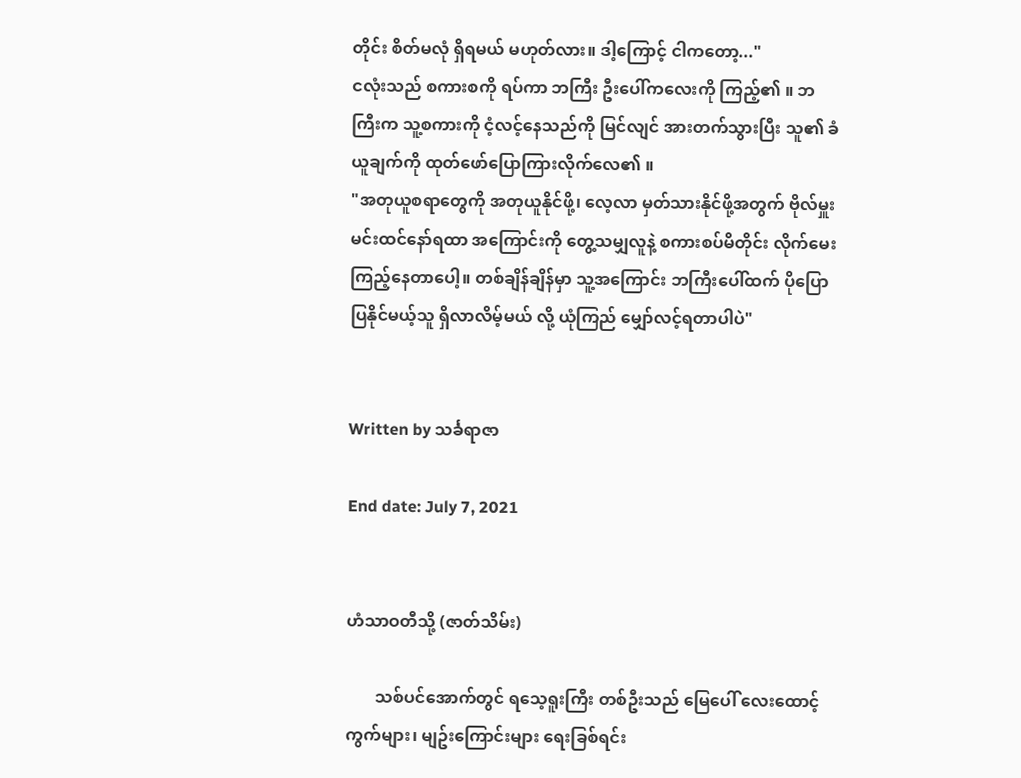တိုင်း စိတ်မလုံ ရှိရမယ် မဟုတ်လား။ ဒါ့ကြောင့် ငါကတော့..."
ငလုံးသည် စကားစကို ရပ်ကာ ဘကြီး ဦးပေါ်ကလေးကို ကြည့်၏ ။ ဘကြီးက သူ့စကားကို ငံ့လင့်နေသည်ကို မြင်လျင် အားတက်သွားပြီး သူ၏ ခံယူချက်ကို ထုတ်ဖော်ပြောကြားလိုက်လေ၏ ။
"အတုယူစရာတွေကို အတုယူနိုင်ဖို့၊ လေ့လာ မှတ်သားနိုင်ဖို့အတွက် ဗိုလ်မှူး မင်းထင်နော်ရထာ အကြောင်းကို တွေ့သမျှလူနဲ့ စကားစပ်မိတိုင်း လိုက်မေးကြည့်နေတာပေါ့။ တစ်ချိန်ချိန်မှာ သူ့အကြောင်း ဘကြီးပေါ်ထက် ပိုပြောပြနိုင်မယ့်သူ ရှိလာလိမ့်မယ် လို့ ယုံကြည် မျှော်လင့်ရတာပါပဲ"


Written by သင်္ခရာဇာ

End date: July 7, 2021


ဟံသာဝတီသို့ (ဇာတ်သိမ်း)

       သစ်ပင်အောက်တွင် ရသေ့ရူးကြီး တစ်ဦးသည် မြေပေါ် လေးထောင့်ကွက်များ၊ မျဥ်းကြောင်းများ ရေးခြစ်ရင်း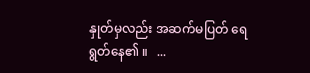နှုတ်မှလည်း အဆက်မပြတ် ရေရွတ်နေ၏ ။   ...